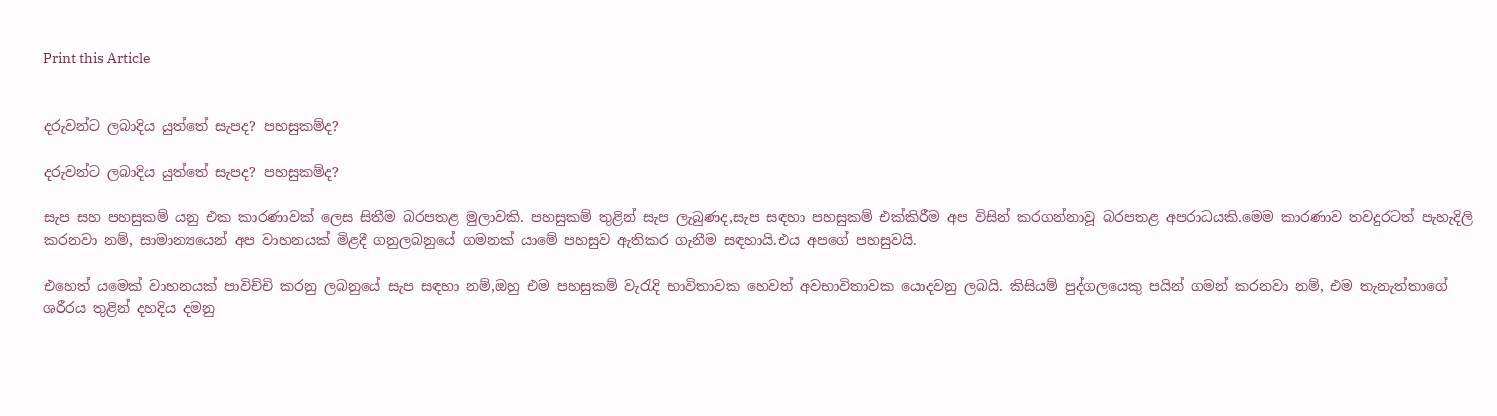Print this Article


දරුවන්ට ලබාදිය යුත්තේ සැපද? පහසුකම්ද?

දරුවන්ට ලබාදිය යුත්තේ සැපද? පහසුකම්ද?

සැප සහ පහසුකම් යනු එක කාරණාවක් ලෙස සිතීම බරපතළ මුලාවකි. පහසුකම් තුළින් සැප ලැබුණද,සැප සඳහා පහසුකම් එක්කිරීම අප විසින් කරගන්නාවූ බරපතළ අපරාධයකි.මෙම කාරණාව තවදුරටත් පැහැදිලි කරනවා නම්, සාමාන්‍යයෙන් අප වාහනයක් මිළදී ගනුලබනුයේ ගමනක් යාමේ පහසුව ඇතිකර ගැනීම සඳහායි.එය අපගේ පහසුවයි.

එහෙත් යමෙක් වාහනයක් පාවිච්චි කරනු ලබනුයේ සැප සඳහා නම්,ඔහු එම පහසුකම් වැරැදි භාවිතාවක හෙවත් අවභාවිතාවක යොදවනු ලබයි. කිසියම් පුද්ගලයෙකු පයින් ගමන් කරනවා නම්, එම තැනැත්තාගේ ශරීරය තුළින් දහදිය දමනු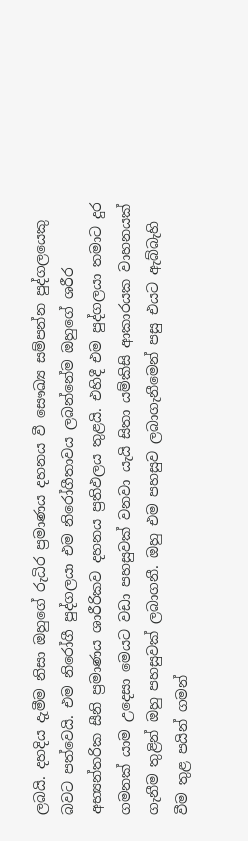ලබයි. දහදිය දැමීම නිසා ඔහුගේ රුධිර ප්‍රමාණය දහනය වී සෞඛ්‍ය සම්පන්න පුද්ගලයෙකු බවට පත්වෙයි. එම නිරෝගී පුද්ගලයා එම නිරෝගීතාවය ලබන්නේම ඔහුගේ ශරීර අභ්‍යන්තරික සීනි ප්‍රමාණය ශාරීරිකව දහනය ප්‍රතිඵලය තුළයි. එහිදී එම පුද්ගලයා තමාට දුර ගමනක් යාම උදෙසා මෙයට වඩා පහසුවක් වනවා යැයි සිතා යම්කිසි ආකාරයක වාහනයක් ගැනීම තුළින් ඔහු පහසුවක් ලබාගනී. ඔහු එම පහසුව ලබාගැනීමෙන් පසු එයට ඇබ්බැහි වීම තුළ පයින් ගමන්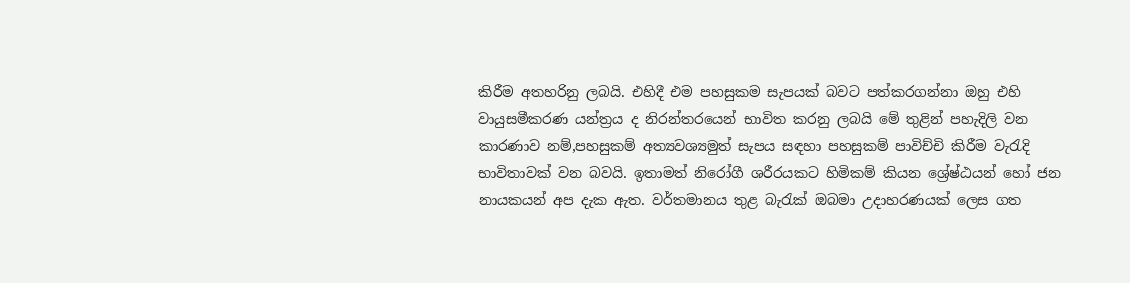කිරීම අතහරිනු ලබයි. එහිදී එම පහසුකම සැපයක් බවට පත්කරගන්නා ඔහු එහි වායුසමීකරණ යන්ත්‍රය ද නිරන්තරයෙන් භාවිත කරනු ලබයි මේ තුළින් පහැදිලි වන කාරණාව නම්,පහසුකම් අත්‍යවශ්‍යමුත් සැපය සඳහා පහසුකම් පාවිච්චි කිරීම වැරැදි භාවිතාවක් වන බවයි. ඉතාමත් නිරෝගී ශරීරයකට හිමිකම් කියන ශ්‍රේෂ්ඨයන් හෝ ජන නායකයන් අප දැක ඇත. වර්තමානය තුළ බැරැක් ඔබමා උදාහරණයක් ලෙස ගත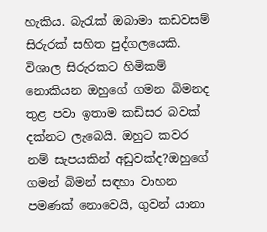හැකිය. බැරැක් ඔබාමා කඩවසම් සිරුරක් සහිත පුද්ගලයෙකි. විශාල සිරුරකට හිමිකම් නොකියන ඔහුගේ ගමන බිමනද තුළ පවා ඉතාම කඩිසර බවක් දක්නට ලැබෙයි. ඔහුට කවර නම් සැපයකින් අඩුවක්ද?ඔහුගේ ගමන් බිමන් සඳහා වාහන පමණක් නොවෙයි, ගුවන් යානා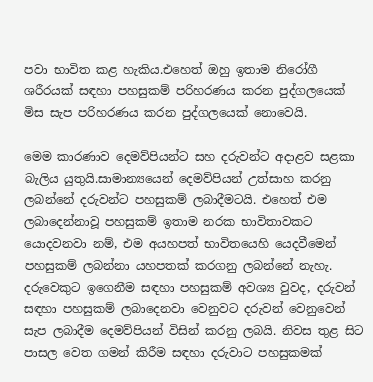පවා භාවිත කළ හැකිය.එහෙත් ඔහු ඉතාම නිරෝගී ශරීරයක් සඳහා පහසුකම් පරිහරණය කරන පුද්ගලයෙක් මිස සැප පරිහරණය කරන පුද්ගලයෙක් නොවෙයි.

මෙම කාරණාව දෙමව්පියන්ට සහ දරුවන්ට අදාළව සළකා බැලිය යුතුයි.සාමාන්‍යයෙන් දෙමව්පියන් උත්සාහ කරනු ලබන්නේ දරුවන්ට පහසුකම් ලබාදීමටයි. එහෙත් එම ලබාදෙන්නාවූ පහසුකම් ඉතාම නරක භාවිතාවකට යොදවනවා නම්, එම අයහපත් භාවිතයෙහි යෙදවීමෙන් පහසුකම් ලබන්නා යහපතක් කරගනු ලබන්නේ නැහැ. දරුවෙකුට ඉගෙනීම සඳහා පහසුකම් අවශ්‍ය වුවද, දරුවන් සඳහා පහසුකම් ලබාදෙනවා වෙනුවට දරුවන් වෙනුවෙන් සැප ලබාදීම දෙමව්පියන් විසින් කරනු ලබයි. නිවස තුළ සිට පාසල වෙත ගමන් කිරීම සඳහා දරුවාට පහසුකමක්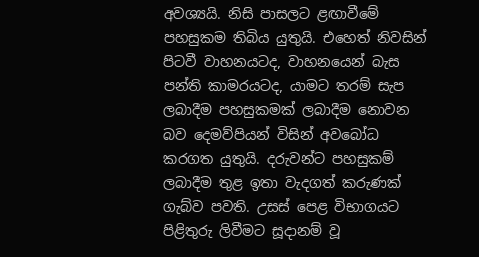අවශ්‍යයි. නිසි පාසලට ළඟාවීමේ පහසුකම තිබිය යුතුයි. එහෙත් නිවසින් පිටවී වාහනයටද, වාහනයෙන් බැස පන්ති කාමරයටද, යාමට තරම් සැප ලබාදීම පහසුකමක් ලබාදීම නොවන බව දෙමව්පියන් විසින් අවබෝධ කරගත යුතුයි. දරුවන්ට පහසුකම් ලබාදීම තුළ ඉතා වැදගත් කරුණක් ගැබ්ව පවති. උසස් පෙළ විභාගයට පිළිතුරු ලිවීමට සූදානම් වූ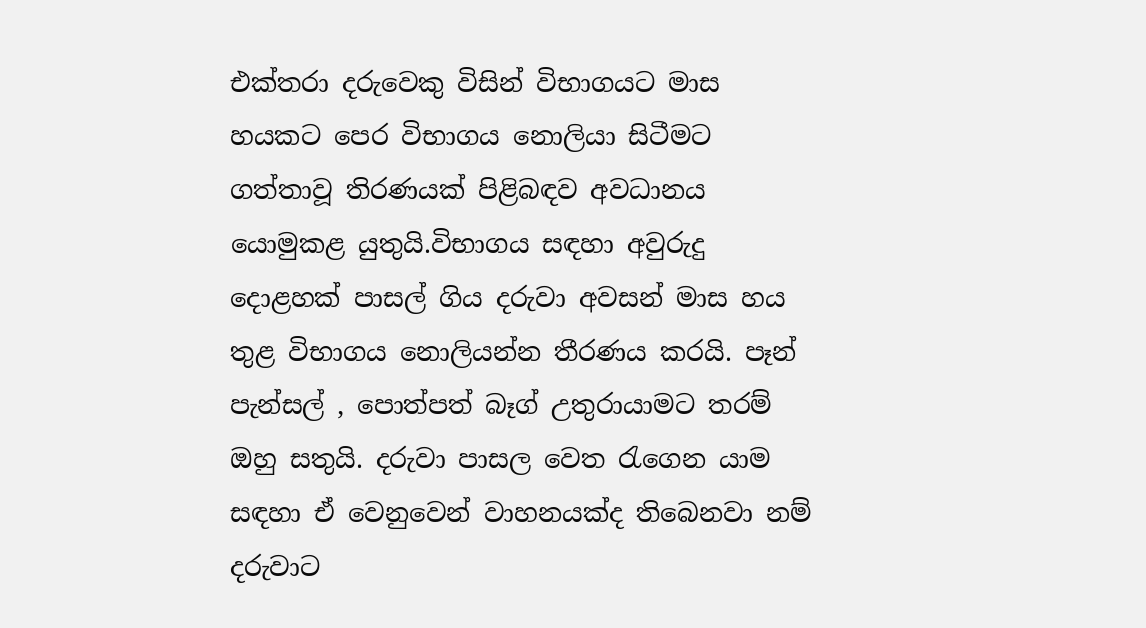එක්තරා දරුවෙකු විසින් විභාගයට මාස හයකට පෙර විභාගය නොලියා සිටීමට ගත්තාවූ තිරණයක් පිළිබඳව අවධානය යොමුකළ යුතුයි.විභාගය සඳහා අවුරුදු දොළහක් පාසල් ගිය දරුවා අවසන් මාස හය තුළ විභාගය නොලියන්න තීරණය කරයි. පෑන් පැන්සල් , පොත්පත් බෑග් උතුරායාමට තරම් ඔහු සතුයි. දරුවා පාසල වෙත රැගෙන යාම සඳහා ඒ වෙනුවෙන් වාහනයක්ද තිබෙනවා නම් දරුවාට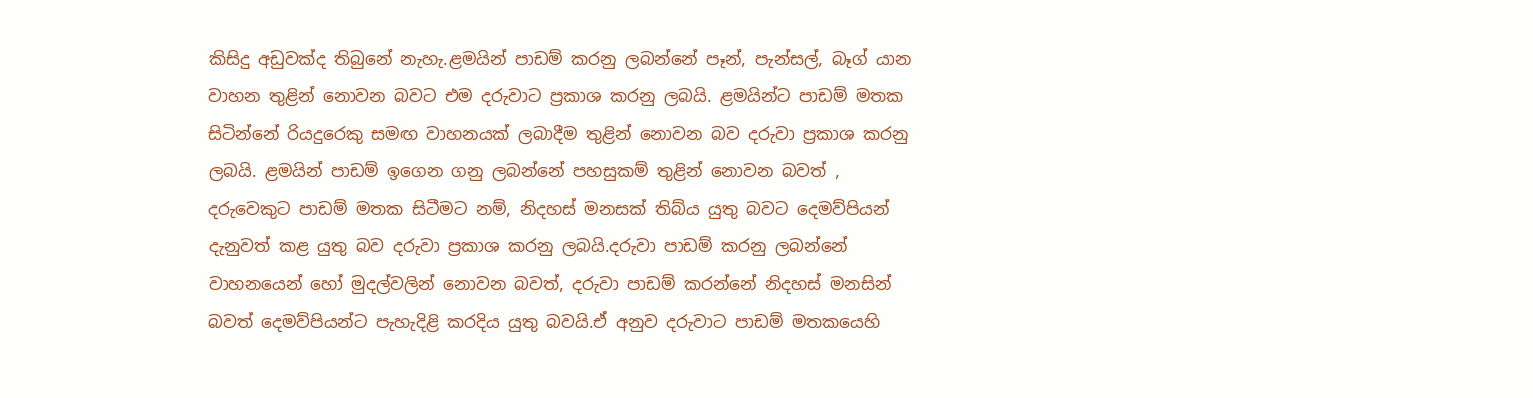කිසිදු අඩුවක්ද තිබුනේ නැහැ.ළමයින් පාඩම් කරනු ලබන්නේ පෑන්, පැන්සල්, බෑග් යාන වාහන තුළින් නොවන බවට එම දරුවාට ප්‍රකාශ කරනු ලබයි. ළමයින්ට පාඩම් මතක සිටින්නේ රියදුරෙකු සමඟ වාහනයක් ලබාදීම තුළින් නොවන බව දරුවා ප්‍රකාශ කරනු ලබයි. ළමයින් පාඩම් ඉගෙන ගනු ලබන්නේ පහසුකම් තුළින් නොවන බවත් , දරුවෙකුට පාඩම් මතක සිටීමට නම්, නිදහස් මනසක් තිබ්ය යුතු බවට දෙමව්පියන් දැනුවත් කළ යුතු බව දරුවා ප්‍රකාශ කරනු ලබයි.දරුවා පාඩම් කරනු ලබන්නේ වාහනයෙන් හෝ මුදල්වලින් නොවන බවත්, දරුවා පාඩම් කරන්නේ නිදහස් මනසින් බවත් දෙමව්පියන්ට පැහැදිළි කරදිය යුතු බවයි.ඒ අනුව දරුවාට පාඩම් මතකයෙහි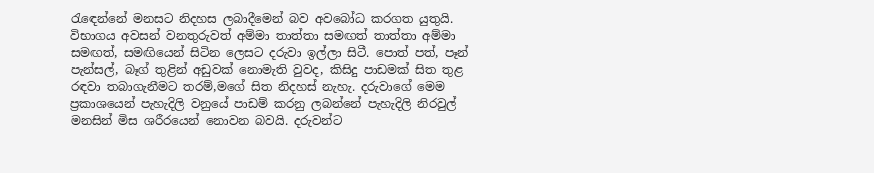රැඳෙන්නේ මනසට නිදහස ලබාදීමෙන් බව අවබෝධ කරගත යුතුයි. විභාගය අවසන් වනතුරුවත් අම්මා තාත්තා සමඟත් තාත්තා අම්මා සමඟත්, සමඟියෙන් සිටින ලෙසට දරුවා ඉල්ලා සිටී. පොත් පත්, පෑන් පැන්සල්, බෑග් තුළින් අඩුවක් නොමැති වුවද, කිසිදු පාඩමක් සිත තුළ රඳවා තබාගැනීමට තරම්,මගේ සිත නිදහස් නැහැ. දරුවාගේ මෙම ප්‍රකාශයෙන් පැහැදිලි වනුයේ පාඩම් කරනු ලබන්නේ පැහැදිලි නිරවුල් මනසින් මිස ශරීරයෙන් නොවන බවයි. දරුවන්ට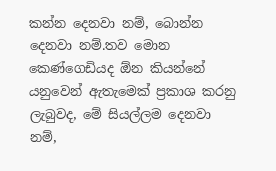කන්න දෙනවා නම්, බොන්න දෙනවා නම්.තව මොන කෙණ්ගෙඩියද ඕන කියන්නේ යනුවෙන් ඇතැමෙක් ප්‍රකාශ කරනු ලැබුවද, මේ සියල්ලම දෙනවා නම්,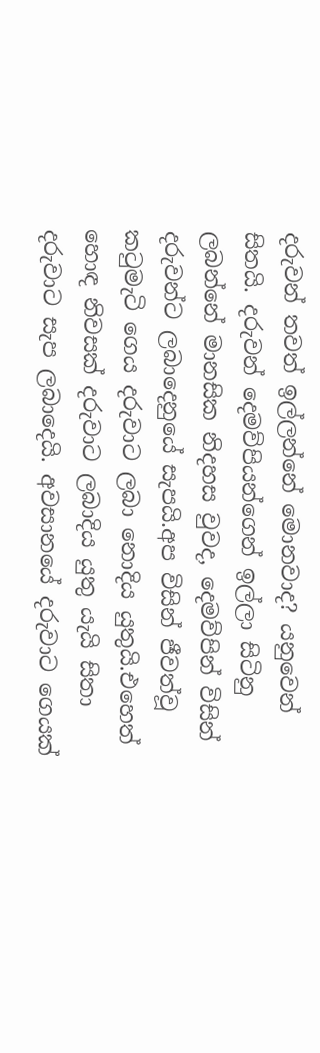දරුවන් තවත් ඉල්ලන්නේ මොනවාද? යනුවෙන් සිතයි. දරුවන් දෙමව්පියන්ගෙන් ඉල්ලා සිටිනු ලබන්නේ මානසික නිදහස වුවද, දෙමව්පින් විසින් දරුවන්ට ලබාදෙනුයේ සැපයි.අප විසින් ජීවත්වූ කටුමැටි ගෙය දරුවාට ලබා නොදිය යුතුයි.එහෙත් හොඳ නිවසක් දරුවාට ලබාදිය යුතු යැයි සිතා දරුවාට සැප ලබාදෙයි. අවසානයේ දරුවාට ගෙයක්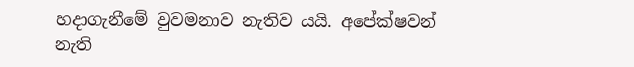හදාගැනීමේ වුවමනාව නැතිව යයි. අපේක්ෂවන් නැති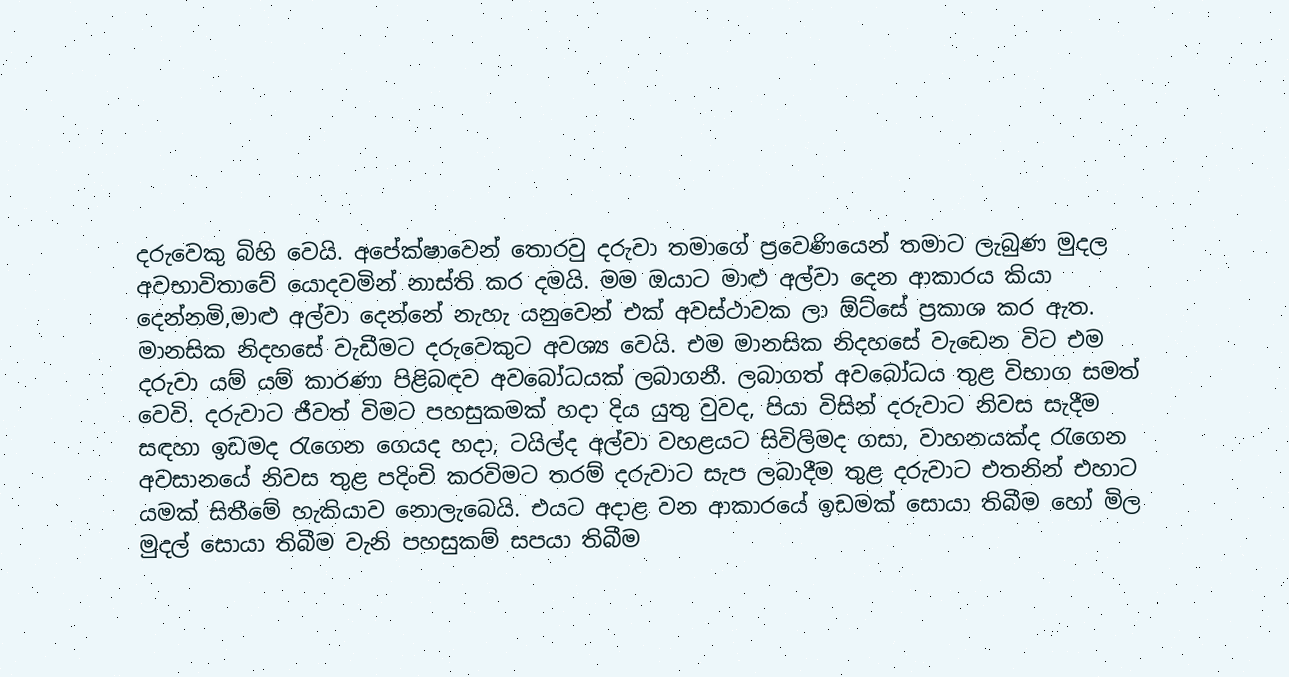දරුවෙකු බිහි වෙයි. අපේක්ෂාවෙන් තොරවු දරුවා තමාගේ ප්‍රවෙණියෙන් තමාට ලැබුණ මුදල අවභාවිතාවේ යොදවමින් නාස්ති කර දමයි. මම ඔයාට මාළු අල්වා දෙන ආකාරය කියා දෙන්නමි,මාළු අල්වා දෙන්නේ නැහැ යනුවෙන් එක් අවස්ථාවක ලා ඕට්සේ ප්‍රකාශ කර ඇත. මානසික නිදහසේ වැඩීමට දරුවෙකුට අවශ්‍ය වෙයි. එම මානසික නිදහසේ වැඩෙන විට එම දරුවා යම් යම් කාරණා පිළිබඳව අවබෝධයක් ලබාගනී. ලබාගත් අවබෝධය තුළ විභාග සමත් වෙවි. දරුවාට ජීවත් විමට පහසුකමක් හදා දිය යුතු වුවද, පියා විසින් දරුවාට නිවස සැදීම සඳහා ඉඩමද රැගෙන ගෙයද හදා, ටයිල්ද අල්වා වහළයට සිවිලිමද ගසා, වාහනයක්ද රැගෙන අවසානයේ නිවස තුළ පදිංචි කරවිමට තරම් දරුවාට සැප ලබාදීම තුළ දරුවාට එතනින් එහාට යමක් සිතීමේ හැකියාව නොලැබෙයි. එයට අදාළ වන ආකාරයේ ඉඩමක් සොයා තිබීම හෝ මිල මුදල් සොයා තිබීම වැනි පහසුකම් සපයා තිබීම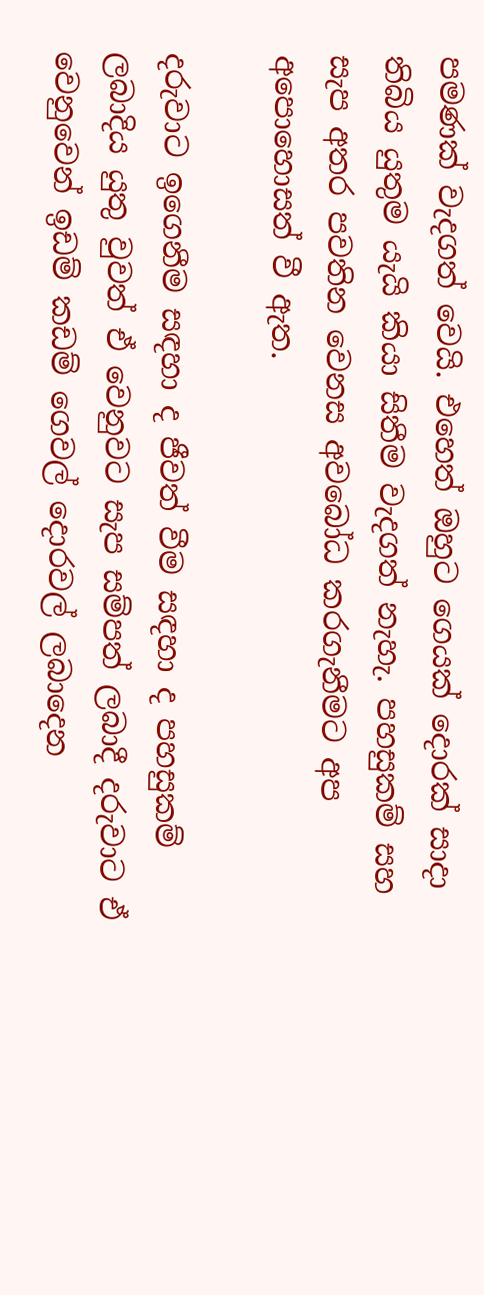පමණක් වැදගත් වෙයි. එහෙත් ඔහුට ගෙයක් දොරක් සාදා තිබිය යුතුම යැයි කියා සිතීම වැදගත් නැහැ. පහසුකම් සහ සැප අතර පවතින වෙනස අවබෝධ කරගැනීමට අප අපොහොසත් වී ඇත.

දරුවාට ඉගෙනීම සඳහා ද ජීවත් වීම සඳහා ද පහසුකම් ලබාදිය යුතු වුවත් ඒ වෙනුවට සැප සම්පත් ලබාදී දරුවාට ඒ වෙනුවෙන් ඉඩම් කඩම් ගෙවල් දොරවල් ලබාදෙන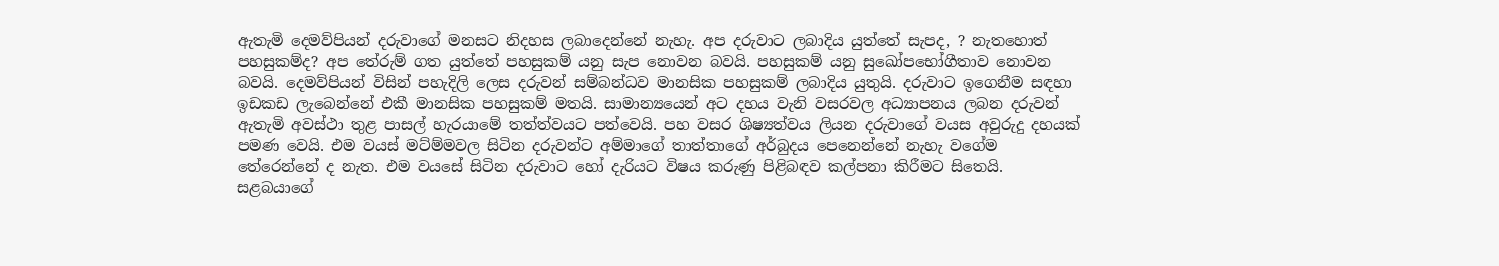ඇතැමි දෙමව්පියන් දරුවාගේ මනසට නිදහස ලබාදෙන්නේ නැහැ. අප දරුවාට ලබාදිය යුත්තේ සැපද, ? නැතහොත් පහසුකම්ද? අප තේරුම් ගත යුත්තේ පහසුකම් යනු සැප නොවන බවයි. පහසුකම් යනු සුඛෝපභෝගීතාව නොවන බවයි. දෙමව්පියන් විසින් පහැදිලි ලෙස දරුවන් සම්බන්ධව මානසික පහසුකම් ලබාදිය යුතුයි. දරුවාට ඉගෙනීම සඳහා ඉඩකඩ ලැබෙන්නේ එකී මානසික පහසුකම් මතයි. සාමාන්‍යයෙන් අට දහය වැනි වසරවල අධ්‍යාපනය ලබන දරුවන් ඇතැමි අවස්ථා තුළ පාසල් හැරයාමේ තත්ත්වයට පත්වෙයි. පහ වසර ශිෂ්‍යත්වය ලියන දරුවාගේ වයස අවුරුදු දහයක් පමණ වෙයි. එම වයස් මට්ම්මවල සිටින දරුවන්ට අම්මාගේ තාත්තාගේ අර්බුදය පෙනෙන්නේ නැහැ වගේම තේරෙන්නේ ද නැත. එම වයසේ සිටින දරුවාට හෝ දැරියට විෂය කරුණු පිළිබඳව කල්පනා කිරීමට සිතෙයි. සළබයාගේ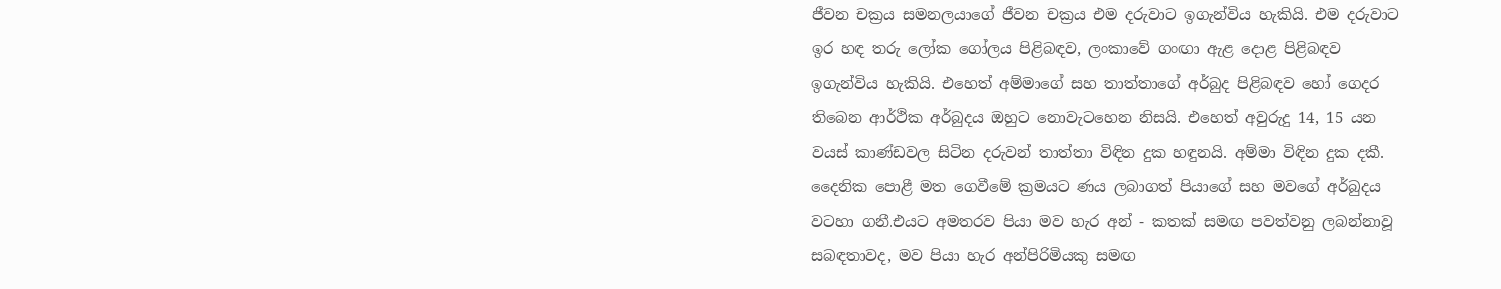ජීවන චක්‍රය සමනලයාගේ ජීවන චක්‍රය එම දරුවාට ඉගැන්විය හැකියි. එම දරුවාට ඉර හඳ තරු ලෝක ගෝලය පිළිබඳව, ලංකාවේ ගංඟා ඇළ දොළ පිළිබඳව ඉගැන්විය හැකියි. එහෙත් අම්මාගේ සහ තාත්තාගේ අර්බුද පිළිබඳව හෝ ගෙදර තිබෙන ආර්ථික අර්බුදය ඔහුට නොවැටහෙන නිසයි. එහෙත් අවුරුදු 14, 15 යන වයස් කාණ්ඩවල සිටින දරුවන් තාත්තා විඳින දුක හඳුනයි. අම්මා විඳින දුක දකී. දෛනික පොළී මත ගෙවීමේ ක්‍රමයට ණය ලබාගත් පියාගේ සහ මවගේ අර්බුදය වටහා ගනී.එයට අමතරව පියා මව හැර අන් - කතක් සමඟ පවත්වනු ලබන්නාවූ සබඳතාවද, මව පියා හැර අන්පිරිමියකු සමඟ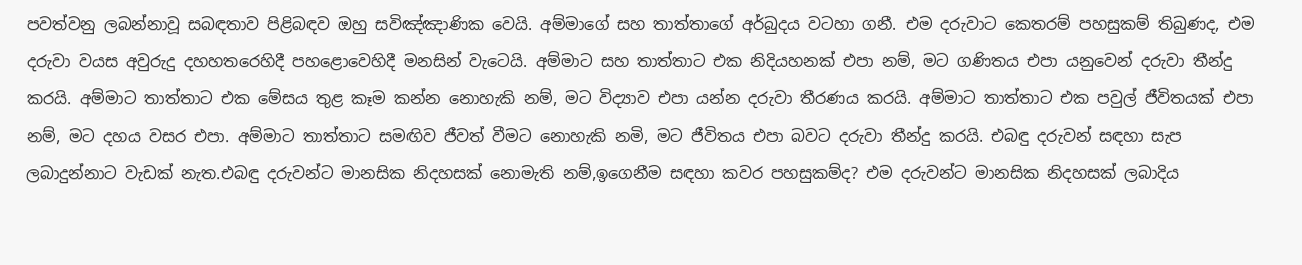පවත්වනු ලබන්නාවූ සබඳතාව පිළිබඳව ඔහු සවිඤ්ඤාණික වෙයි. අම්මාගේ සහ තාත්තාගේ අර්බුදය වටහා ගනී. එම දරුවාට කෙතරම් පහසුකම් තිබුණද, එම දරුවා වයස අවුරුදු දහහතරෙහිදී පහළොවෙහිදී මනසින් වැටෙයි. අම්මාට සහ තාත්තාට එක නිදියහනක් එපා නම්, මට ගණිතය එපා යනුවෙන් දරුවා තීන්දු කරයි. අම්මාට තාත්තාට එක මේසය තුළ කෑම කන්න නොහැකි නම්, මට විද්‍යාව එපා යන්න දරුවා තීරණය කරයි. අම්මාට තාත්තාට එක පවුල් ජීවිතයක් එපා නම්, මට දහය වසර එපා. අම්මාට තාත්තාට සමඟිව ජීවත් වීමට නොහැකි නමි, මට ජීවිතය එපා බවට දරුවා තීන්දු කරයි. එබඳු දරුවන් සඳහා සැප ලබාදුන්නාට වැඩක් නැත.එබඳු දරුවන්ට මානසික නිදහසක් නොමැති නම්,ඉගෙනීම සඳහා කවර පහසුකම්ද? එම දරුවන්ට මානසික නිදහසක් ලබාදිය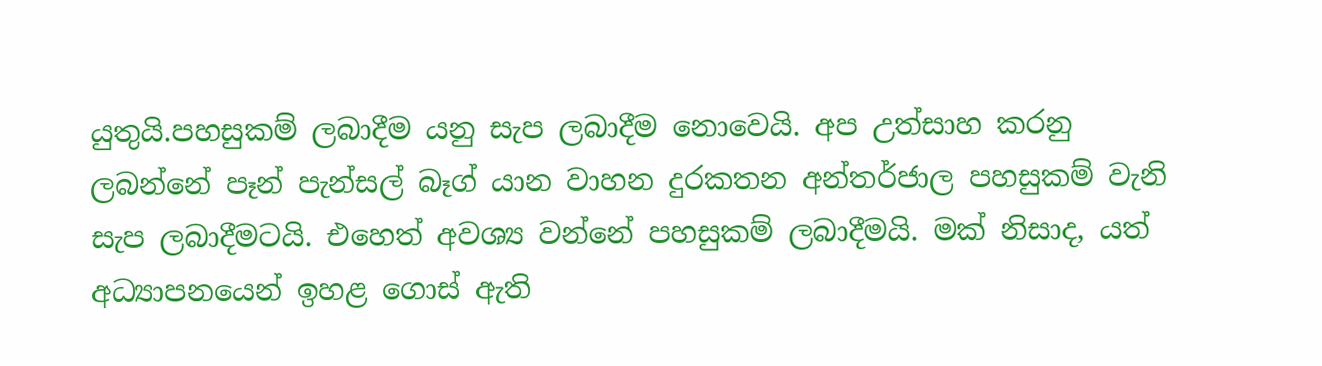යුතුයි.පහසුකම් ලබාදීම යනු සැප ලබාදීම නොවෙයි. අප උත්සාහ කරනු ලබන්නේ පෑන් පැන්සල් බෑග් යාන වාහන දුරකතන අන්තර්ජාල පහසුකම් වැනි සැප ලබාදීමටයි. එහෙත් අවශ්‍ය වන්නේ පහසුකම් ලබාදීමයි. මක් නිසාද, යත් අධ්‍යාපනයෙන් ඉහළ ගොස් ඇති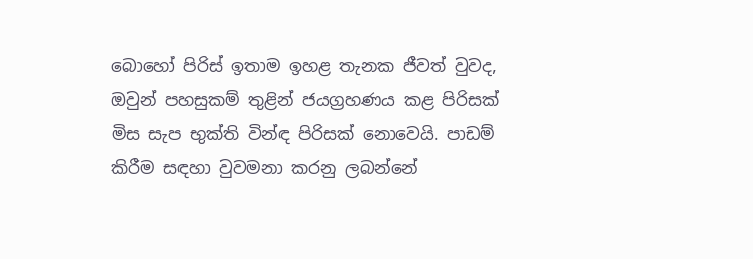බොහෝ පිරිස් ඉතාම ඉහළ තැනක ජීවත් වුවද, ඔවුන් පහසුකම් තුළින් ජයග්‍රහණය කළ පිරිසක් මිස සැප භුක්ති වින්ඳ පිරිසක් නොවෙයි. පාඩම් කිරීම සඳහා වුවමනා කරනු ලබන්නේ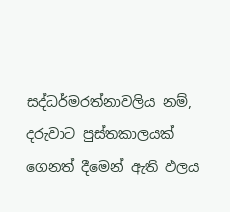සද්ධර්මරත්නාවලිය නම්, දරුවාට පුස්තකාලයක් ගෙනත් දීමෙන් ඇති ඵලය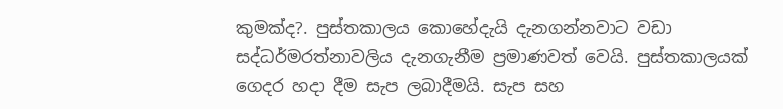කුමක්ද?. පුස්තකාලය කොහේදැයි දැනගන්නවාට වඩා සද්ධර්මරත්නාවලිය දැනගැනීම ප්‍රමාණවත් වෙයි. පුස්තකාලයක් ගෙදර හදා දීම සැප ලබාදීමයි. සැප සහ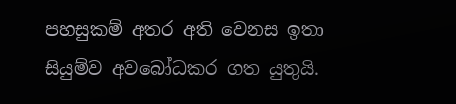පහසුකම් අතර අති වෙනස ඉතා සියුම්ව අවබෝධකර ගත යුතුයි.